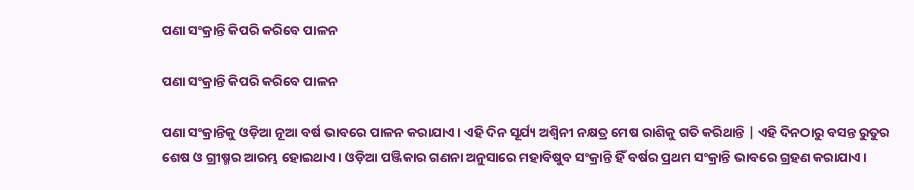ପଣା ସଂକ୍ରାନ୍ତି କିପରି କରିବେ ପାଳନ

ପଣା ସଂକ୍ରାନ୍ତି କିପରି କରିବେ ପାଳନ

ପଣା ସଂକ୍ରାନ୍ତିକୁ ଓଡ଼ିଆ ନୂଆ ବର୍ଷ ଭାବରେ ପାଳନ କରାଯାଏ । ଏହି ଦିନ ସୂର୍ଯ୍ୟ ଅଶ୍ୱିନୀ ନକ୍ଷତ୍ର ମେଷ ରାଶିକୁ ଗତି କରିଥାନ୍ତି | ଏହି ଦିନଠାରୁ ବସନ୍ତ ରୁତୁର ଶେଷ ଓ ଗ୍ରୀଷ୍ମର ଆରମ୍ଭ ହୋଇଥାଏ । ଓଡ଼ିଆ ପଞ୍ଜିକାର ଗଣନା ଅନୁସାରେ ମହାବିଷୁବ ସଂକ୍ରାନ୍ତି ହିଁ ବର୍ଷର ପ୍ରଥମ ସଂକ୍ରାନ୍ତି ଭାବରେ ଗ୍ରହଣ କରାଯାଏ ।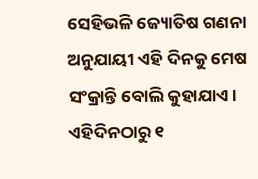ସେହିଭଳି ଜ୍ୟୋତିଷ ଗଣନା ଅନୁଯାୟୀ ଏହି ଦିନକୁ ମେଷ ସଂକ୍ରାନ୍ତି ବୋଲି କୁହାଯାଏ।  ଏହିଦିନଠାରୁ ୧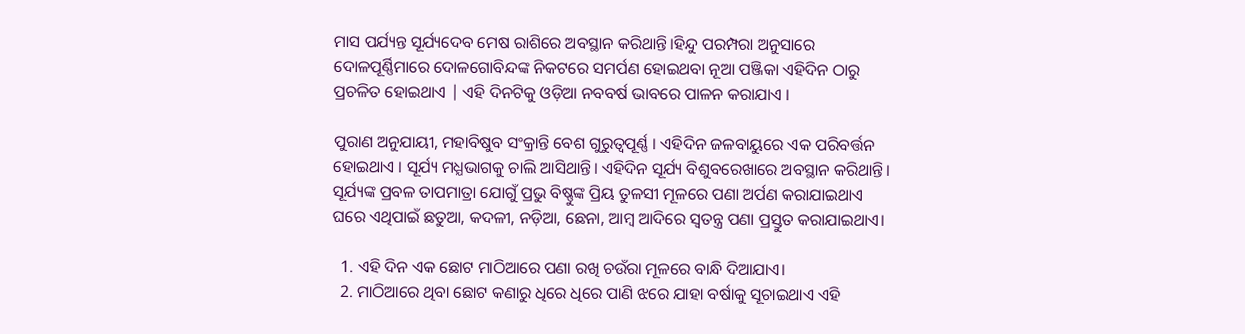ମାସ ପର୍ଯ୍ୟନ୍ତ ସୂର୍ଯ୍ୟଦେବ ମେଷ ରାଶିରେ ଅବସ୍ଥାନ କରିଥାନ୍ତି।ହିନ୍ଦୁ ପରମ୍ପରା ଅନୁସାରେ ଦୋଳପୂର୍ଣ୍ଣିମାରେ ଦୋଳଗୋବିନ୍ଦଙ୍କ ନିକଟରେ ସମର୍ପଣ ହୋଇଥବା ନୂଆ ପଞ୍ଜିକା ଏହିଦିନ ଠାରୁ ପ୍ରଚଳିତ ହୋଇଥାଏ | ଏହି ଦିନଟିକୁ ଓଡ଼ିଆ ନବବର୍ଷ ଭାବରେ ପାଳନ କରାଯାଏ ।

ପୁରାଣ ଅନୁଯାୟୀ, ମହାବିଷୁବ ସଂକ୍ରାନ୍ତି ବେଶ ଗୁରୁତ୍ୱପୂର୍ଣ୍ଣ । ଏହିଦିନ ଜଳବାୟୁରେ ଏକ ପରିବର୍ତ୍ତନ ହୋଇଥାଏ । ସୂର୍ଯ୍ୟ ମଧ୍ଯଭାଗକୁ ଚାଲି ଆସିଥାନ୍ତି। ଏହିଦିନ ସୂର୍ଯ୍ୟ ବିଶୁବରେଖାରେ ଅବସ୍ଥାନ କରିଥାନ୍ତି। ସୂର୍ଯ୍ୟଙ୍କ ପ୍ରବଳ ତାପମାତ୍ରା ଯୋଗୁଁ ପ୍ରଭୁ ବିଷ୍ଣୁଙ୍କ ପ୍ରିୟ ତୁଳସୀ ମୂଳରେ ପଣା ଅର୍ପଣ କରାଯାଇଥାଏ ଘରେ ଏଥିପାଇଁ ଛତୁଆ, କଦଳୀ, ନଡ଼ିଆ, ଛେନା, ଆମ୍ବ ଆଦିରେ ସ୍ଵତନ୍ତ୍ର ପଣା ପ୍ରସ୍ତୁତ କରାଯାଇଥାଏ।

  1. ଏହି ଦିନ ଏକ ଛୋଟ ମାଠିଆରେ ପଣା ରଖି ଚଉଁରା ମୂଳରେ ବାନ୍ଧି ଦିଆଯାଏ।
  2. ମାଠିଆରେ ଥିବା ଛୋଟ କଣାରୁ ଧିରେ ଧିରେ ପାଣି ଝରେ ଯାହା ବର୍ଷାକୁ ସୂଚାଇଥାଏ ଏହି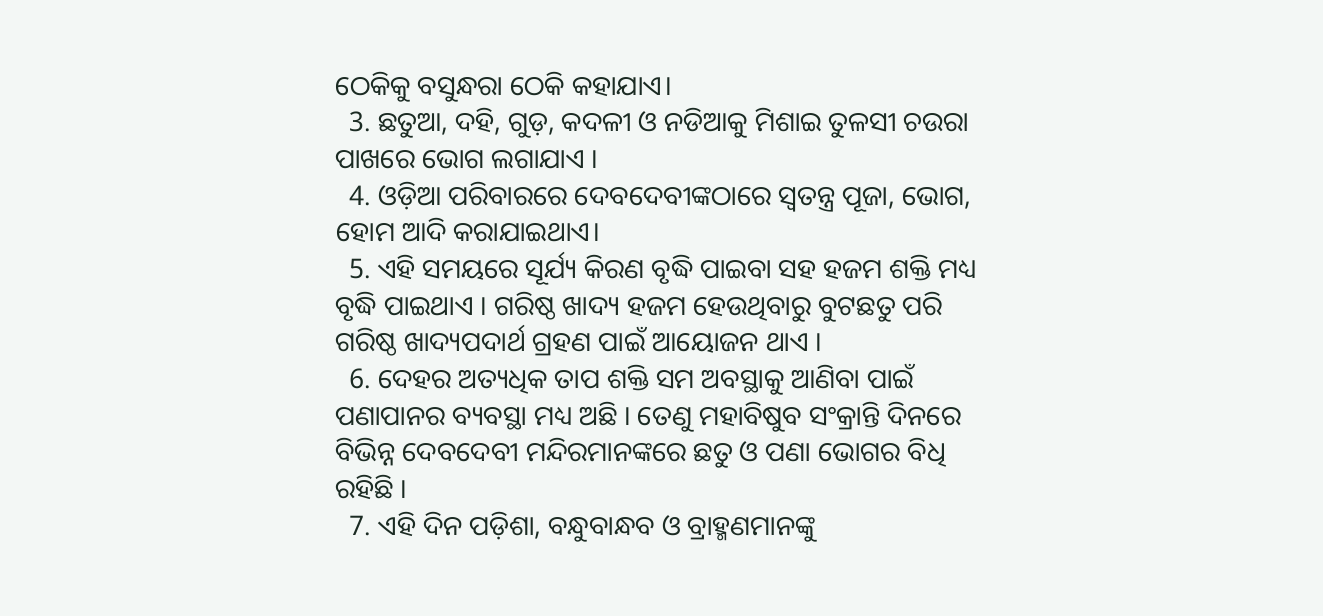ଠେକିକୁ ବସୁନ୍ଧରା ଠେକି କହାଯାଏ।
  3. ଛତୁଆ, ଦହି, ଗୁଡ଼, କଦଳୀ ଓ ନଡିଆକୁ ମିଶାଇ ତୁଳସୀ ଚଉରା ପାଖରେ ଭୋଗ ଲଗାଯାଏ ।
  4. ଓଡ଼ିଆ ପରିବାରରେ ଦେବଦେବୀଙ୍କଠାରେ ସ୍ୱତନ୍ତ୍ର ପୂଜା, ଭୋଗ, ହୋମ ଆଦି କରାଯାଇଥାଏ।
  5. ଏହି ସମୟରେ ସୂର୍ଯ୍ୟ କିରଣ ବୃଦ୍ଧି ପାଇବା ସହ ହଜମ ଶକ୍ତି ମଧ୍ୟ ବୃଦ୍ଧି ପାଇଥାଏ । ଗରିଷ୍ଠ ଖାଦ୍ୟ ହଜମ ହେଉଥିବାରୁ ବୁଟଛତୁ ପରି ଗରିଷ୍ଠ ଖାଦ୍ୟପଦାର୍ଥ ଗ୍ରହଣ ପାଇଁ ଆୟୋଜନ ଥାଏ ।
  6. ଦେହର ଅତ୍ୟଧିକ ତାପ ଶକ୍ତି ସମ ଅବସ୍ଥାକୁ ଆଣିବା ପାଇଁ ପଣାପାନର ବ୍ୟବସ୍ଥା ମଧ୍ୟ ଅଛି । ତେଣୁ ମହାବିଷୁବ ସଂକ୍ରାନ୍ତି ଦିନରେ ବିଭିନ୍ନ ଦେବଦେବୀ ମନ୍ଦିରମାନଙ୍କରେ ଛତୁ ଓ ପଣା ଭୋଗର ବିଧି ରହିଛି ।
  7. ଏହି ଦିନ ପଡ଼ିଶା, ବନ୍ଧୁବାନ୍ଧବ ଓ ବ୍ରାହ୍ମଣମାନଙ୍କୁ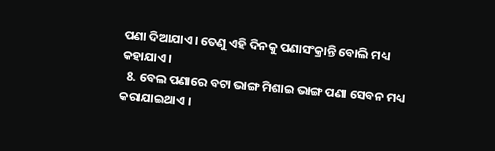ପଣା ଦିଆଯାଏ। ତେଣୁ ଏହି ଦିନକୁ ପଣାସଂକ୍ରାନ୍ତି ବୋଲି ମଧ୍ୟ କହାଯାଏ।
  8. ବେଲ ପଣାରେ ବଟା ଭାଙ୍ଗ ମିଶାଇ ଭାଙ୍ଗ ପଣା ସେବନ ମଧ୍ୟ କରାଯାଇଥାଏ ।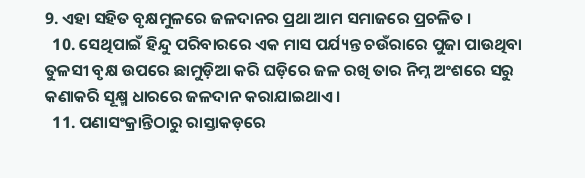9. ଏହା ସହିତ ବୃକ୍ଷମୁଳରେ ଜଳଦାନର ପ୍ରଥା ଆମ ସମାଜରେ ପ୍ରଚଳିତ ।
  10. ସେଥିପାଇଁ ହିନ୍ଦୁ ପରିବାରରେ ଏକ ମାସ ପର୍ଯ୍ୟନ୍ତ ଚଉଁରାରେ ପୁଜା ପାଉଥିବା ତୁଳସୀ ବୃକ୍ଷ ଉପରେ ଛାମୁଡ଼ିଆ କରି ଘଡ଼ିରେ ଜଳ ରଖି ତାର ନିମ୍ନ ଅଂଶରେ ସରୁ କଣାକରି ସୂକ୍ଷ୍ମ ଧାରରେ ଜଳଦାନ କରାଯାଇଥାଏ ।
  11. ପଣାସଂକ୍ରାନ୍ତିଠାରୁ ରାସ୍ତାକଡ଼ରେ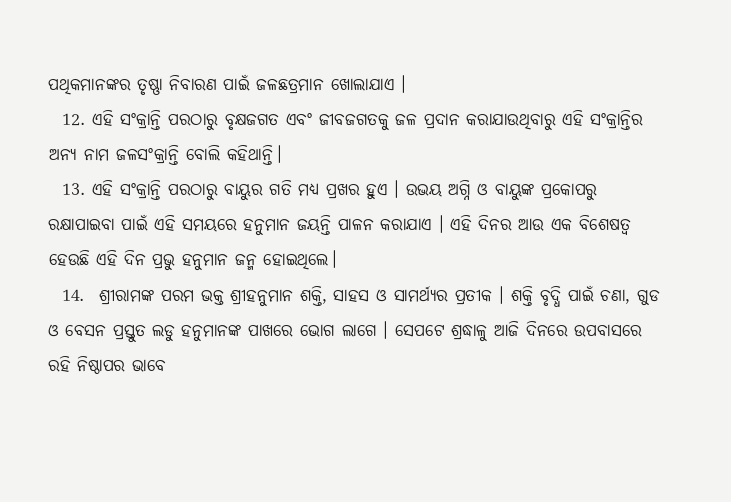ପଥିକମାନଙ୍କର ତୃଷ୍ଣା ନିବାରଣ ପାଇଁ ଜଳଛତ୍ରମାନ ଖୋଲାଯାଏ ।
  12. ଏହି ସଂକ୍ରାନ୍ତି ପରଠାରୁ ବୃକ୍ଷଜଗତ ଏବଂ ଜୀବଜଗତକୁ ଜଳ ପ୍ରଦାନ କରାଯାଉଥିବାରୁ ଏହି ସଂକ୍ରାନ୍ତିର ଅନ୍ୟ ନାମ ଜଳସଂକ୍ରାନ୍ତି ବୋଲି କହିଥାନ୍ତି।
  13. ଏହି ସଂକ୍ରାନ୍ତି ପରଠାରୁ ବାୟୁର ଗତି ମଧ୍ୟ ପ୍ରଖର ହୁଏ । ଉଭୟ ଅଗ୍ନି ଓ ବାୟୁଙ୍କ ପ୍ରକୋପରୁ ରକ୍ଷାପାଇବା ପାଇଁ ଏହି ସମୟରେ ହନୁମାନ ଜୟନ୍ତି ପାଳନ କରାଯାଏ । ଏହି ଦିନର ଆଉ ଏକ ବିଶେଷତ୍ୱ ହେଉଛି ଏହି ଦିନ ପ୍ରଭୁ ହନୁମାନ ଜନ୍ମ ହୋଇଥିଲେ।
  14.  ଶ୍ରୀରାମଙ୍କ ପରମ ଭକ୍ତ ଶ୍ରୀହନୁମାନ ଶକ୍ତି, ସାହସ ଓ ସାମର୍ଥ୍ୟର ପ୍ରତୀକ । ଶକ୍ତି ବୃଦ୍ଧି ପାଇଁ ଚଣା, ଗୁଡ ଓ ବେସନ ପ୍ରସ୍ତୁତ ଲଡୁ ହନୁମାନଙ୍କ ପାଖରେ ଭୋଗ ଲାଗେ । ସେପଟେ ଶ୍ରଦ୍ଧାଳୁ ଆଜି ଦିନରେ ଉପବାସରେ ରହି ନିଷ୍ଠାପର ଭାବେ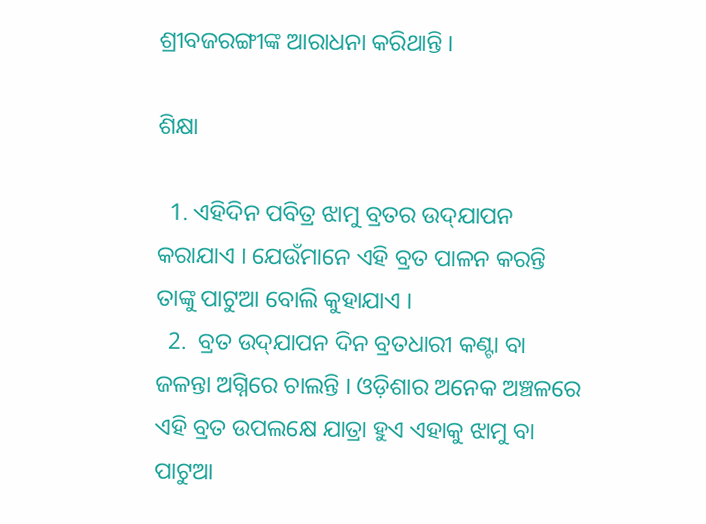ଶ୍ରୀବଜରଙ୍ଗୀଙ୍କ ଆରାଧନା କରିଥାନ୍ତି ।

ଶିକ୍ଷା

  1. ଏହିଦିନ ପବିତ୍ର ଝାମୁ ବ୍ରତର ଉଦ୍‌ଯାପନ କରାଯାଏ । ଯେଉଁମାନେ ଏହି ବ୍ରତ ପାଳନ କରନ୍ତି ତାଙ୍କୁ ପାଟୁଆ ବୋଲି କୁହାଯାଏ ।
  2.  ବ୍ରତ ଉଦ୍‌ଯାପନ ଦିନ ବ୍ରତଧାରୀ କଣ୍ଟା ବା ଜଳନ୍ତା ଅଗ୍ନିରେ ଚାଲନ୍ତି । ଓଡ଼ିଶାର ଅନେକ ଅଞ୍ଚଳରେ ଏହି ବ୍ରତ ଉପଲକ୍ଷେ ଯାତ୍ରା ହୁଏ ଏହାକୁ ଝାମୁ ବା ପାଟୁଆ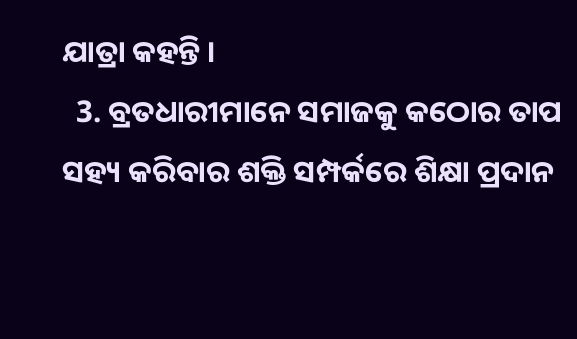ଯାତ୍ରା କହନ୍ତି ।
  3. ବ୍ରତଧାରୀମାନେ ସମାଜକୁ କଠୋର ତାପ ସହ୍ୟ କରିବାର ଶକ୍ତି ସମ୍ପର୍କରେ ଶିକ୍ଷା ପ୍ରଦାନ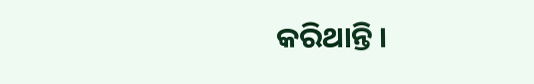କରିଥାନ୍ତି ।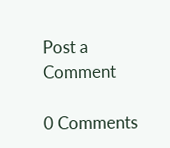Post a Comment

0 Comments